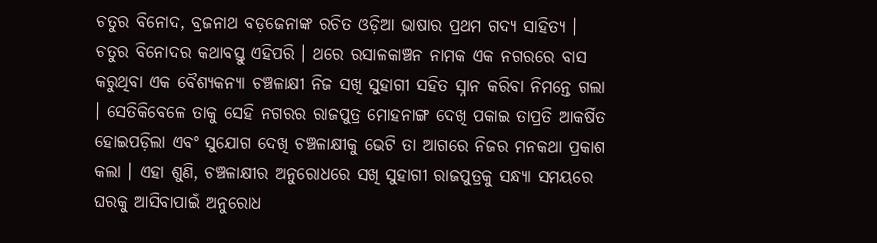ଚତୁର ବିନୋଦ, ବ୍ରଜନାଥ ବଡ଼ଜେନାଙ୍କ ରଚିତ ଓଡ଼ିଆ ଭାଷାର ପ୍ରଥମ ଗଦ୍ୟ ସାହିତ୍ୟ ।
ଚତୁର ବିନୋଦର କଥାବସ୍ତୁ ଏହିପରି । ଥରେ ରସାଳକାଞ୍ଚନ ନାମକ ଏକ ନଗରରେ ବାସ କରୁଥିବା ଏକ ବୈଶ୍ୟକନ୍ୟା ଚଞ୍ଚଳାକ୍ଷୀ ନିଜ ସଖି ସୁହାଗୀ ସହିତ ସ୍ନାନ କରିବା ନିମନ୍ତେ ଗଲା । ସେତିକିବେଳେ ତାକୁ ସେହି ନଗରର ରାଜପୁତ୍ର ମୋହନାଙ୍ଗ ଦେଖି ପକାଇ ତାପ୍ରତି ଆକର୍ଷିତ ହୋଇପଡ଼ିଲା ଏବଂ ସୁଯୋଗ ଦେଖି ଚଞ୍ଚଳାକ୍ଷୀକୁ ଭେଟି ତା ଆଗରେ ନିଜର ମନକଥା ପ୍ରକାଶ କଲା । ଏହା ଶୁଣି, ଚଞ୍ଚଳାକ୍ଷୀର ଅନୁରୋଧରେ ସଖି ସୁହାଗୀ ରାଜପୁତ୍ରକୁ ସନ୍ଧ୍ୟା ସମୟରେ ଘରକୁ ଆସିବାପାଇଁ ଅନୁରୋଧ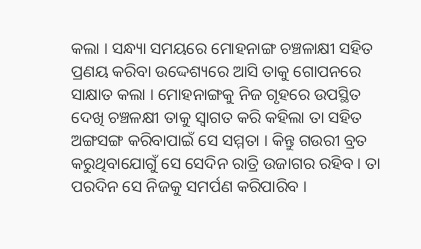କଲା । ସନ୍ଧ୍ୟା ସମୟରେ ମୋହନାଙ୍ଗ ଚଞ୍ଚଳାକ୍ଷୀ ସହିତ ପ୍ରଣୟ କରିବା ଉଦ୍ଦେଶ୍ୟରେ ଆସି ତାକୁ ଗୋପନରେ ସାକ୍ଷାତ କଲା । ମୋହନାଙ୍ଗକୁ ନିଜ ଗୃହରେ ଉପସ୍ଥିତ ଦେଖି ଚଞ୍ଚଳକ୍ଷୀ ତାକୁ ସ୍ୱାଗତ କରି କହିଲା ତା ସହିତ ଅଙ୍ଗସଙ୍ଗ କରିବାପାଇଁ ସେ ସମ୍ମତା । କିନ୍ତୁ ଗଉରୀ ବ୍ରତ କରୁଥିବାଯୋଗୁଁ ସେ ସେଦିନ ରାତ୍ରି ଉଜାଗର ରହିବ । ତା ପରଦିନ ସେ ନିଜକୁ ସମର୍ପଣ କରିପାରିବ ।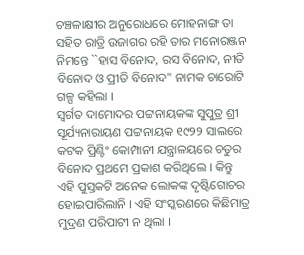ଚଞ୍ଚଳାକ୍ଷୀର ଅନୁରୋଧରେ ମୋହନାଙ୍ଗ ତା ସହିତ ରାତ୍ରି ଉଜାଗର ରହି ତାର ମନୋରଞ୍ଜନ ନିମନ୍ତେ ``ହାସ ବିନୋଦ, ରସ ବିନୋଦ, ନୀତି ବିନୋଦ ଓ ପ୍ରୀତି ବିନୋଦ" ନାମକ ଚାରୋଟି ଗଳ୍ପ କହିଲା ।
ସ୍ୱର୍ଗତ ଦାମୋଦର ପଟ୍ଟନାୟକଙ୍କ ସୁପୁତ୍ର ଶ୍ରୀ ସୂର୍ଯ୍ୟନାରାୟଣ ପଟ୍ଟନାୟକ ୧୯୨୨ ସାଲରେ କଟକ ପ୍ରିଣ୍ଟିଂ କୋମ୍ପାନୀ ଯନ୍ତ୍ରାଳୟରେ ଚତୁର ବିନୋଦ ପ୍ରଥମେ ପ୍ରକାଶ କରିଥିଲେ । କିନ୍ତୁ ଏହି ପୁସ୍ତକଟି ଅନେକ ଲୋକଙ୍କ ଦୃଷ୍ଟିଗୋଚର ହୋଇପାରିଲାନି । ଏହି ସଂସ୍କରଣରେ କିଛିମାତ୍ର ମୁଦ୍ରଣ ପରିପାଟୀ ନ ଥିଲା ।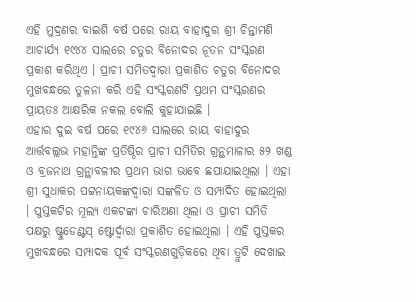ଏହି ମୁଦ୍ରଣର ବାଇଶି ବର୍ଷ ପରେ ରାୟ ବାହାଦୁର ଶ୍ରୀ ଚିନ୍ତାମଣି ଆଚାର୍ଯ୍ୟ ୧୯୪୪ ସାଲରେ ଚତୁର ବିନୋଦର ନୂତନ ସଂସ୍କରଣ ପ୍ରକାଶ କରିଥିଏ । ପ୍ରାଚୀ ସମିତଦ୍ୱାରା ପ୍ରକାଶିତ ଚତୁର ବିନୋଦର ମୁଖବନ୍ଧରେ ତୁଳନା କରି ଏହି ସଂସ୍କରଣଟି ପ୍ରଥମ ସଂସ୍କରଣର ପ୍ରାୟତଃ ଆକ୍ଷରିକ ନକଲ ବୋଲି କୁହାଯାଇଛି ।
ଏହାର ଦୁଇ ବର୍ଷ ପରେ ୧୯୪୬ ସାଲରେ ରାୟ ବାହାଦୁର ଆର୍ତ୍ତବଲ୍ଲଭ ମହାନ୍ତିଙ୍କ ପ୍ରତିଷ୍ଠିର ପ୍ରାଚୀ ସମିତିର ଗ୍ରନ୍ଥମାଳାର ୫୨ ଖଣ୍ଡ ଓ ବ୍ରଜନାଥ ଗ୍ରନ୍ଥାବଳୀର ପ୍ରଥମ ଭାଗ ଭାବେ ଛପାଯାଇଥିଲା । ଏହା ଶ୍ରୀ ସୁଧାକର ପଟ୍ଟନାୟକଙ୍କଦ୍ୱାରା ସଙ୍କଳିତ ଓ ସମ୍ପାଦିତ ହୋଇଥିଲା । ପୁସ୍ତକଟିର ମୂଲ୍ୟ ଏକଟଙ୍କା ଚାରିଅଣା ଥିଲା ଓ ପ୍ରାଚୀ ସମିତି ପକ୍ଷରୁ ଷ୍ଟୁଡେଣ୍ଟସ୍ ଷ୍ଟୋର୍ଦ୍ୱାରା ପ୍ରକାଶିତ ହୋଇଥିଲା । ଏହି ପୁସ୍ତକର ମୁଖବନ୍ଧରେ ସମ୍ପାଦକ ପୂର୍ବ ସଂସ୍କରଣଗୁଡ଼ିକରେ ଥିବା ତ୍ରୁଟି ଦେଖାଇ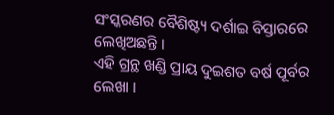ସଂସ୍କରଣର ବୈଶିଷ୍ଟ୍ୟ ଦର୍ଶାଇ ବିସ୍ତାରରେ ଲେଖିଅଛନ୍ତି ।
ଏହି ଗ୍ରନ୍ଥ ଖଣ୍ଡି ପ୍ରାୟ ଦୁଇଶତ ବର୍ଷ ପୂର୍ବର ଲେଖା ।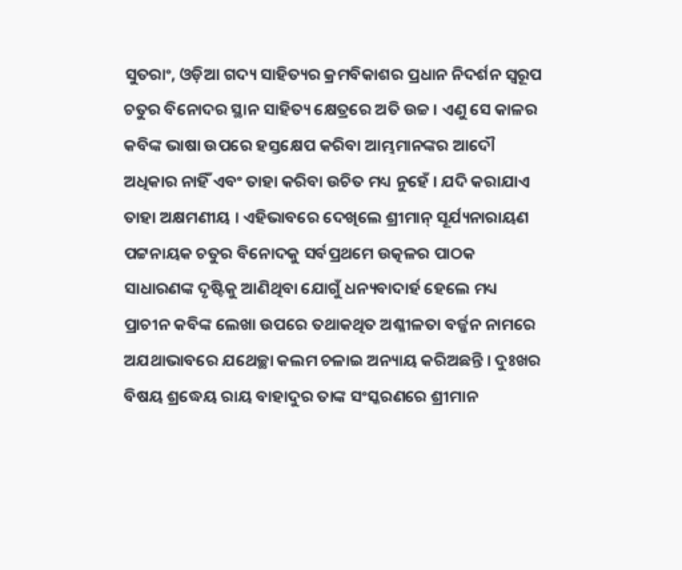ସୁତରାଂ, ଓଡ଼ିଆ ଗଦ୍ୟ ସାହିତ୍ୟର କ୍ରମବିକାଶର ପ୍ରଧାନ ନିଦର୍ଶନ ସ୍ୱରୂପ ଚତୁର ବିନୋଦର ସ୍ଥାନ ସାହିତ୍ୟ କ୍ଷେତ୍ରରେ ଅତି ଉଚ୍ଚ । ଏଣୁ ସେ କାଳର କବିଙ୍କ ଭାଷା ଉପରେ ହସ୍ତକ୍ଷେପ କରିବା ଆମ୍ଭମାନଙ୍କର ଆଦୌ ଅଧିକାର ନାହିଁ ଏବଂ ତାହା କରିବା ଉଚିତ ମଧ୍ୟ ନୁହେଁ । ଯଦି କରାଯାଏ ତାହା ଅକ୍ଷମଣୀୟ । ଏହିଭାବରେ ଦେଖିଲେ ଶ୍ରୀମାନ୍ ସୂର୍ଯ୍ୟନାରାୟଣ ପଟ୍ଟନାୟକ ଚତୁର ବିନୋଦକୁ ସର୍ବପ୍ରଥମେ ଉତ୍କଳର ପାଠକ ସାଧାରଣଙ୍କ ଦୃଷ୍ଟିକୁ ଆଣିଥିବା ଯୋଗୁଁ ଧନ୍ୟବାଦାର୍ହ ହେଲେ ମଧ୍ୟ ପ୍ରାଚୀନ କବିଙ୍କ ଲେଖା ଉପରେ ତଥାକଥିତ ଅଶ୍ଳୀଳତା ବର୍ଜ୍ଜନ ନାମରେ ଅଯଥାଭାବରେ ଯଥେଚ୍ଛା କଲମ ଚଳାଇ ଅନ୍ୟାୟ କରିଅଛନ୍ତି । ଦୁଃଖର ବିଷୟ ଶ୍ରଦ୍ଧେୟ ରାୟ ବାହାଦୁର ତାଙ୍କ ସଂସ୍କରଣରେ ଶ୍ରୀମାନ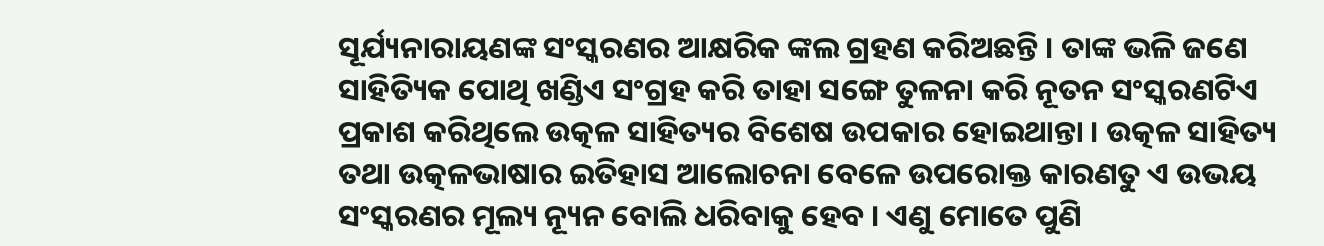ସୂର୍ଯ୍ୟନାରାୟଣଙ୍କ ସଂସ୍କରଣର ଆକ୍ଷରିକ ଙ୍କଲ ଗ୍ରହଣ କରିଅଛନ୍ତି । ତାଙ୍କ ଭଳି ଜଣେ ସାହିତ୍ୟିକ ପୋଥି ଖଣ୍ଡିଏ ସଂଗ୍ରହ କରି ତାହା ସଙ୍ଗେ ତୁଳନା କରି ନୂତନ ସଂସ୍କରଣଟିଏ ପ୍ରକାଶ କରିଥିଲେ ଉତ୍କଳ ସାହିତ୍ୟର ବିଶେଷ ଉପକାର ହୋଇଥାନ୍ତା । ଉତ୍କଳ ସାହିତ୍ୟ ତଥା ଉତ୍କଳଭାଷାର ଇତିହାସ ଆଲୋଚନା ବେଳେ ଉପରୋକ୍ତ କାରଣତୁ ଏ ଉଭୟ ସଂସ୍କରଣର ମୂଲ୍ୟ ନ୍ୟୂନ ବୋଲି ଧରିବାକୁ ହେବ । ଏଣୁ ମୋତେ ପୁଣି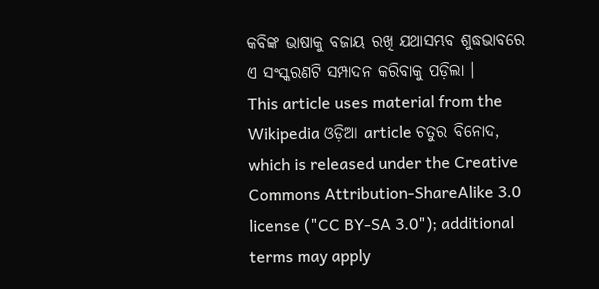କବିଙ୍କ ଭାଷାକୁ ବଜାୟ ରଖି ଯଥାସମ୍ଭବ ଶୁଦ୍ଧଭାବରେ ଏ ସଂସ୍କରଣଟି ସମ୍ପାଦନ କରିବାକୁ ପଡ଼ିଲା ।
This article uses material from the Wikipedia ଓଡ଼ିଆ article ଚତୁର ବିନୋଦ, which is released under the Creative Commons Attribution-ShareAlike 3.0 license ("CC BY-SA 3.0"); additional terms may apply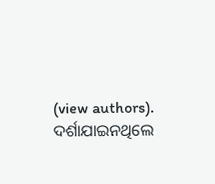(view authors). ଦର୍ଶାଯାଇନଥିଲେ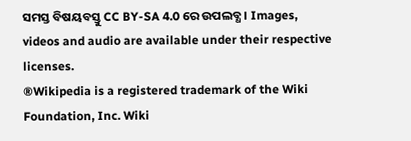ସମସ୍ତ ବିଷୟବସ୍ତୁ CC BY-SA 4.0 ରେ ଉପଲବ୍ଧ । Images, videos and audio are available under their respective licenses.
®Wikipedia is a registered trademark of the Wiki Foundation, Inc. Wiki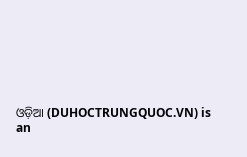ଓଡ଼ିଆ (DUHOCTRUNGQUOC.VN) is an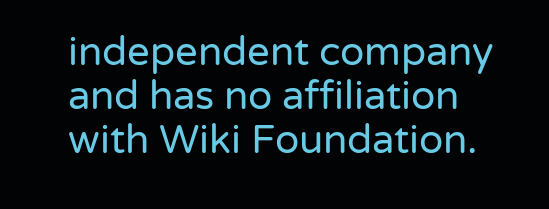independent company and has no affiliation with Wiki Foundation.